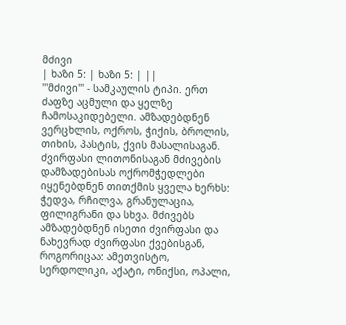მძივი
| ხაზი 5: | ხაზი 5: | ||
'''მძივი''' - სამკაულის ტიპი. ერთ ძაფზე აცმული და ყელზე ჩამოსაკიდებელი. ამზადებდნენ ვერცხლის, ოქროს, ჭიქის, ბროლის, თიხის, პასტის, ქვის მასალისაგან. ძვირფასი ლითონისაგან მძივების დამზადებისას ოქრომჭედლები იყენებდნენ თითქმის ყველა ხერხს: ჭედვა, რჩილვა, გრანულაცია, ფილიგრანი და სხვა. მძივებს ამზადებდნენ ისეთი ძვირფასი და ნახევრად ძვირფასი ქვებისგან, როგორიცაა: ამეთვისტო, სერდოლიკი, აქატი, ონიქსი, ოპალი,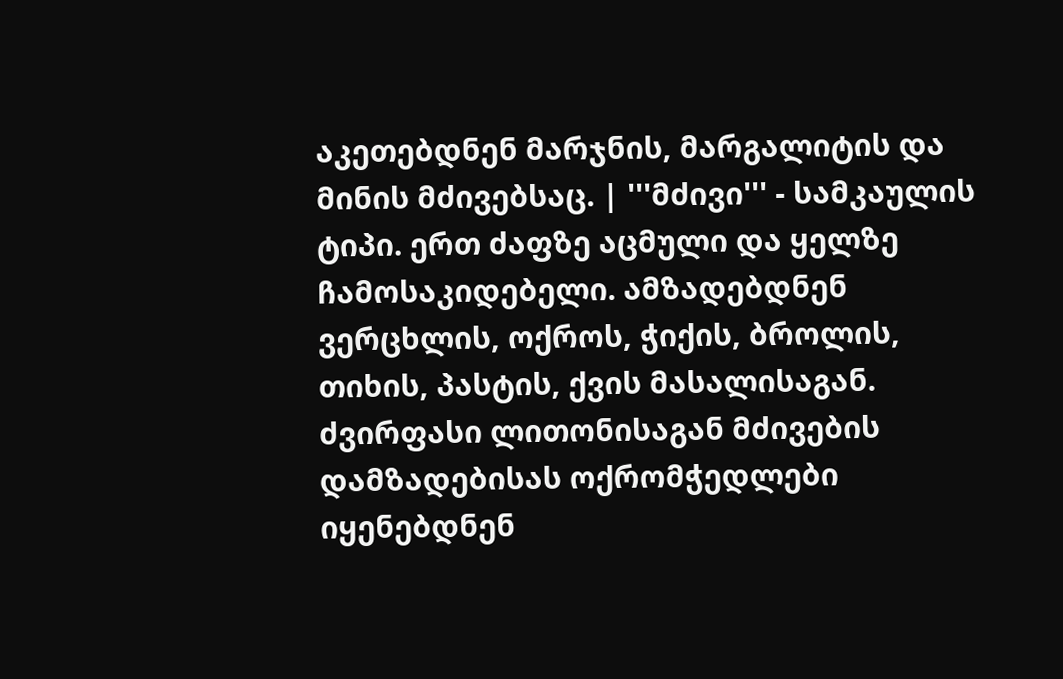აკეთებდნენ მარჯნის, მარგალიტის და მინის მძივებსაც. | '''მძივი''' - სამკაულის ტიპი. ერთ ძაფზე აცმული და ყელზე ჩამოსაკიდებელი. ამზადებდნენ ვერცხლის, ოქროს, ჭიქის, ბროლის, თიხის, პასტის, ქვის მასალისაგან. ძვირფასი ლითონისაგან მძივების დამზადებისას ოქრომჭედლები იყენებდნენ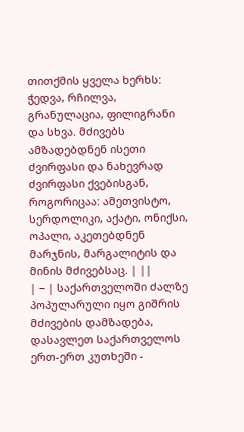თითქმის ყველა ხერხს: ჭედვა, რჩილვა, გრანულაცია, ფილიგრანი და სხვა. მძივებს ამზადებდნენ ისეთი ძვირფასი და ნახევრად ძვირფასი ქვებისგან, როგორიცაა: ამეთვისტო, სერდოლიკი, აქატი, ონიქსი, ოპალი, აკეთებდნენ მარჯნის, მარგალიტის და მინის მძივებსაც. | ||
| − | საქართველოში ძალზე პოპულარული იყო გიშრის მძივების დამზადება, დასავლეთ საქართველოს ერთ-ერთ კუთხეში -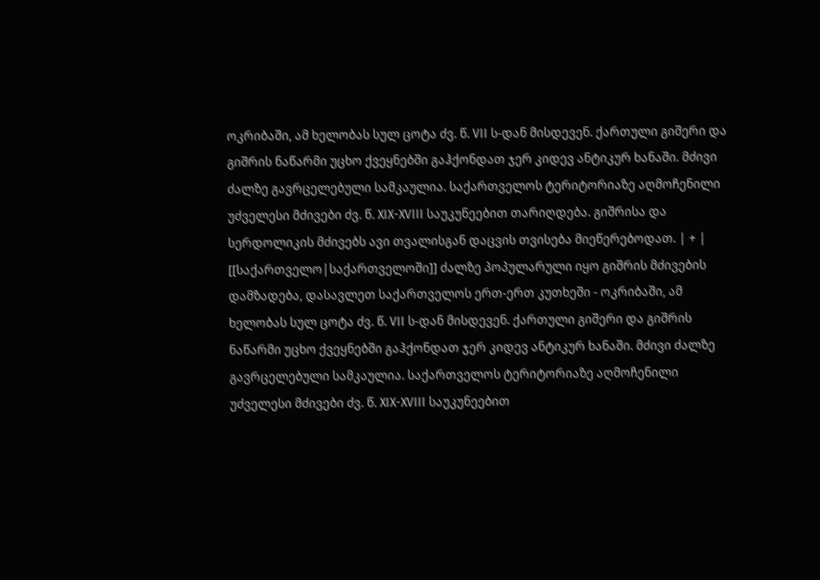ოკრიბაში, ამ ხელობას სულ ცოტა ძვ. წ. VII ს-დან მისდევენ. ქართული გიშერი და გიშრის ნაწარმი უცხო ქვეყნებში გაჰქონდათ ჯერ კიდევ ანტიკურ ხანაში. მძივი ძალზე გავრცელებული სამკაულია. საქართველოს ტერიტორიაზე აღმოჩენილი უძველესი მძივები ძვ. წ. XIX-XVIII საუკუნეებით თარიღდება. გიშრისა და სერდოლიკის მძივებს ავი თვალისგან დაცვის თვისება მიეწერებოდათ. | + | [[საქართველო|საქართველოში]] ძალზე პოპულარული იყო გიშრის მძივების დამზადება, დასავლეთ საქართველოს ერთ-ერთ კუთხეში - ოკრიბაში, ამ ხელობას სულ ცოტა ძვ. წ. VII ს-დან მისდევენ. ქართული გიშერი და გიშრის ნაწარმი უცხო ქვეყნებში გაჰქონდათ ჯერ კიდევ ანტიკურ ხანაში. მძივი ძალზე გავრცელებული სამკაულია. საქართველოს ტერიტორიაზე აღმოჩენილი უძველესი მძივები ძვ. წ. XIX-XVIII საუკუნეებით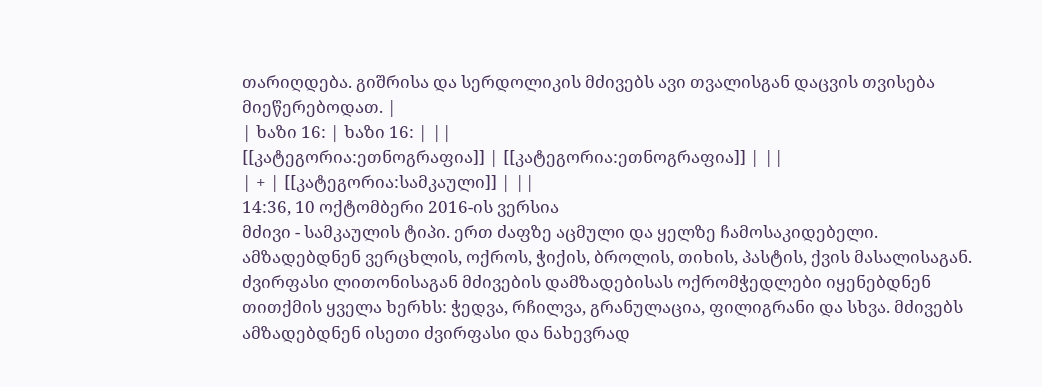თარიღდება. გიშრისა და სერდოლიკის მძივებს ავი თვალისგან დაცვის თვისება მიეწერებოდათ. |
| ხაზი 16: | ხაზი 16: | ||
[[კატეგორია:ეთნოგრაფია]] | [[კატეგორია:ეთნოგრაფია]] | ||
| + | [[კატეგორია:სამკაული]] | ||
14:36, 10 ოქტომბერი 2016-ის ვერსია
მძივი - სამკაულის ტიპი. ერთ ძაფზე აცმული და ყელზე ჩამოსაკიდებელი. ამზადებდნენ ვერცხლის, ოქროს, ჭიქის, ბროლის, თიხის, პასტის, ქვის მასალისაგან. ძვირფასი ლითონისაგან მძივების დამზადებისას ოქრომჭედლები იყენებდნენ თითქმის ყველა ხერხს: ჭედვა, რჩილვა, გრანულაცია, ფილიგრანი და სხვა. მძივებს ამზადებდნენ ისეთი ძვირფასი და ნახევრად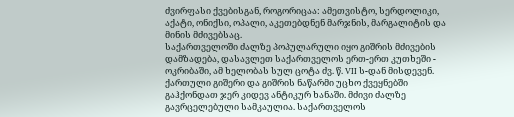ძვირფასი ქვებისგან, როგორიცაა: ამეთვისტო, სერდოლიკი, აქატი, ონიქსი, ოპალი, აკეთებდნენ მარჯნის, მარგალიტის და მინის მძივებსაც.
საქართველოში ძალზე პოპულარული იყო გიშრის მძივების დამზადება, დასავლეთ საქართველოს ერთ-ერთ კუთხეში - ოკრიბაში, ამ ხელობას სულ ცოტა ძვ. წ. VII ს-დან მისდევენ. ქართული გიშერი და გიშრის ნაწარმი უცხო ქვეყნებში გაჰქონდათ ჯერ კიდევ ანტიკურ ხანაში. მძივი ძალზე გავრცელებული სამკაულია. საქართველოს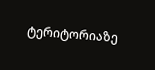ტერიტორიაზე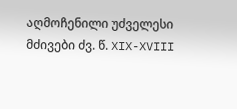აღმოჩენილი უძველესი მძივები ძვ. წ. XIX-XVIII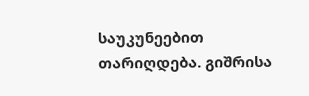საუკუნეებით თარიღდება. გიშრისა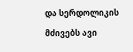და სერდოლიკის მძივებს ავი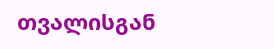თვალისგან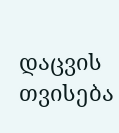დაცვის თვისება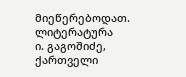მიეწერებოდათ.
ლიტერატურა
ი. გაგოშიძე, ქართველი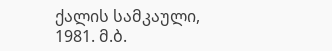ქალის სამკაული, 1981. მ.ბ.